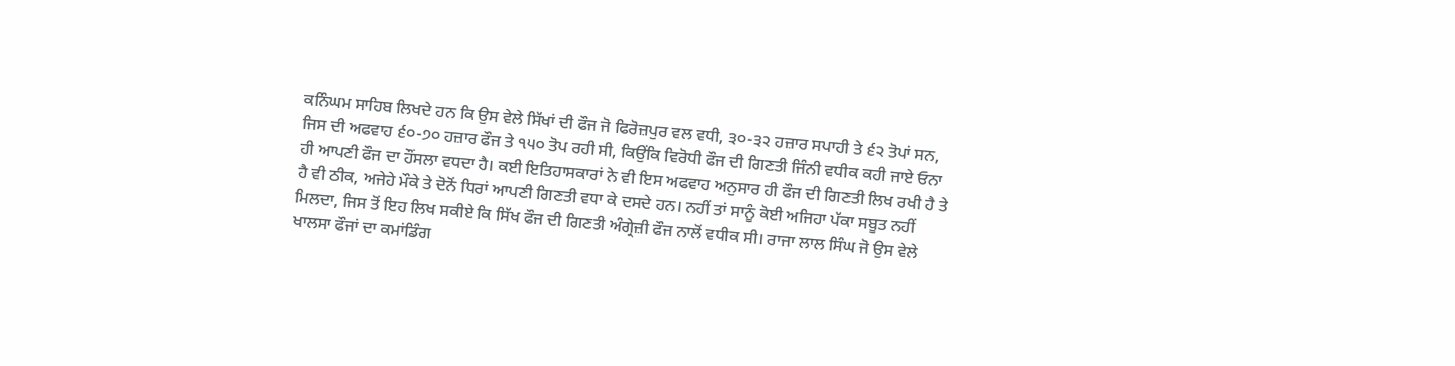ਕਨਿੰਘਮ ਸਾਹਿਬ ਲਿਖਦੇ ਹਨ ਕਿ ਉਸ ਵੇਲੇ ਸਿੱਖਾਂ ਦੀ ਫੌਜ ਜੋ ਫਿਰੋਜ਼ਪੁਰ ਵਲ ਵਧੀ, ੩੦-੩੨ ਹਜ਼ਾਰ ਸਪਾਹੀ ਤੇ ੬੨ ਤੋਪਾਂ ਸਨ, ਜਿਸ ਦੀ ਅਫਵਾਹ ੬੦-੭੦ ਹਜ਼ਾਰ ਫੌਜ ਤੇ ੧੫੦ ਤੋਪ ਰਹੀ ਸੀ, ਕਿਉਂਕਿ ਵਿਰੋਧੀ ਫੌਜ ਦੀ ਗਿਣਤੀ ਜਿੰਨੀ ਵਧੀਕ ਕਹੀ ਜਾਏ ਓਨਾ ਹੀ ਆਪਣੀ ਫੌਜ ਦਾ ਹੌਂਸਲਾ ਵਧਦਾ ਹੈ। ਕਈ ਇਤਿਹਾਸਕਾਰਾਂ ਨੇ ਵੀ ਇਸ ਅਫਵਾਹ ਅਨੁਸਾਰ ਹੀ ਫੌਜ ਦੀ ਗਿਣਤੀ ਲਿਖ ਰਖੀ ਹੈ ਤੇ ਹੈ ਵੀ ਠੀਕ, ਅਜੇਹੇ ਮੌਕੇ ਤੇ ਦੋਨੋਂ ਧਿਰਾਂ ਆਪਣੀ ਗਿਣਤੀ ਵਧਾ ਕੇ ਦਸਦੇ ਹਨ। ਨਹੀਂ ਤਾਂ ਸਾਨੂੰ ਕੋਈ ਅਜਿਹਾ ਪੱਕਾ ਸਬੂਤ ਨਹੀਂ ਮਿਲਦਾ, ਜਿਸ ਤੋਂ ਇਹ ਲਿਖ ਸਕੀਏ ਕਿ ਸਿੱਖ ਫੌਜ ਦੀ ਗਿਣਤੀ ਅੰਗ੍ਰੇਜ਼ੀ ਫੌਜ ਨਾਲੋਂ ਵਧੀਕ ਸੀ। ਰਾਜਾ ਲਾਲ ਸਿੰਘ ਜੋ ਉਸ ਵੇਲੇ ਖਾਲਸਾ ਫੌਜਾਂ ਦਾ ਕਮਾਂਡਿੰਗ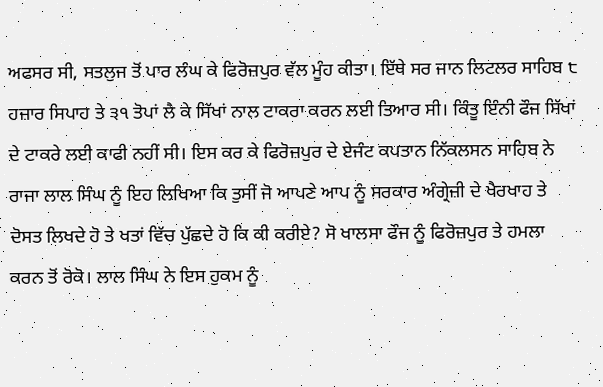ਅਫਸਰ ਸੀ, ਸਤਲੁਜ ਤੋਂ ਪਾਰ ਲੰਘ ਕੇ ਫਿਰੋਜ਼ਪੁਰ ਵੱਲ ਮੂੰਹ ਕੀਤਾ। ਇੱਥੇ ਸਰ ਜਾਨ ਲਿਟਲਰ ਸਾਹਿਬ ੮ ਹਜ਼ਾਰ ਸਿਪਾਹ ਤੇ ੩੧ ਤੋਪਾਂ ਲੈ ਕੇ ਸਿੱਖਾਂ ਨਾਲ ਟਾਕਰਾ ਕਰਨ ਲਈ ਤਿਆਰ ਸੀ। ਕਿੰਤੂ ਇੰਨੀ ਫੌਜ ਸਿੱਖਾਂ ਦੇ ਟਾਕਰੇ ਲਈ ਕਾਫੀ ਨਹੀਂ ਸੀ। ਇਸ ਕਰ ਕੇ ਫਿਰੋਜ਼ਪੁਰ ਦੇ ਏਜੰਟ ਕਪਤਾਨ ਨਿੱਕਲਸਨ ਸਾਹਿਬ ਨੇ ਰਾਜਾ ਲਾਲ ਸਿੰਘ ਨੂੰ ਇਹ ਲਿਖਿਆ ਕਿ ਤੁਸੀਂ ਜੋ ਆਪਣੇ ਆਪ ਨੂੰ ਸਰਕਾਰ ਅੰਗ੍ਰੇਜ਼ੀ ਦੇ ਖੈਰਖਾਹ ਤੇ ਦੋਸਤ ਲਿਖਦੇ ਹੋ ਤੇ ਖਤਾਂ ਵਿੱਚ ਪੁੱਛਦੇ ਹੋ ਕਿ ਕੀ ਕਰੀਏ? ਸੋ ਖਾਲਸਾ ਫੌਜ ਨੂੰ ਫਿਰੋਜ਼ਪੁਰ ਤੇ ਹਮਲਾ ਕਰਨ ਤੋਂ ਰੋਕੋ। ਲਾਲ ਸਿੰਘ ਨੇ ਇਸ ਹੁਕਮ ਨੂੰ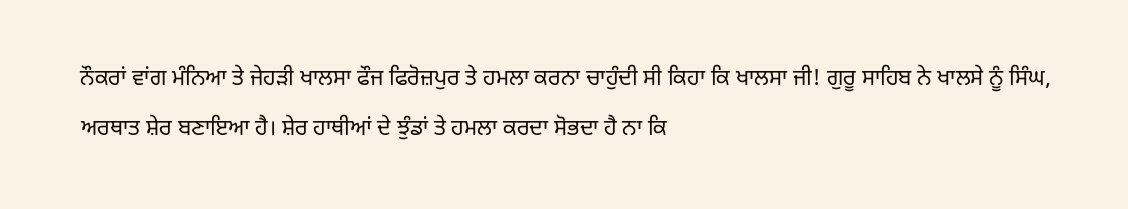ਨੌਕਰਾਂ ਵਾਂਗ ਮੰਨਿਆ ਤੇ ਜੇਹੜੀ ਖਾਲਸਾ ਫੌਜ ਫਿਰੋਜ਼ਪੁਰ ਤੇ ਹਮਲਾ ਕਰਨਾ ਚਾਹੁੰਦੀ ਸੀ ਕਿਹਾ ਕਿ ਖਾਲਸਾ ਜੀ! ਗੁਰੂ ਸਾਹਿਬ ਨੇ ਖਾਲਸੇ ਨੂੰ ਸਿੰਘ, ਅਰਥਾਤ ਸ਼ੇਰ ਬਣਾਇਆ ਹੈ। ਸ਼ੇਰ ਹਾਥੀਆਂ ਦੇ ਝੁੰਡਾਂ ਤੇ ਹਮਲਾ ਕਰਦਾ ਸੋਭਦਾ ਹੈ ਨਾ ਕਿ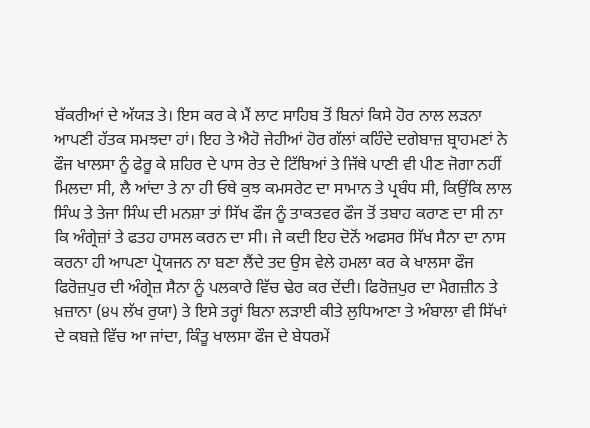ਬੱਕਰੀਆਂ ਦੇ ਅੱਯੜ ਤੇ। ਇਸ ਕਰ ਕੇ ਮੈਂ ਲਾਟ ਸਾਹਿਬ ਤੋਂ ਬਿਨਾਂ ਕਿਸੇ ਹੋਰ ਨਾਲ ਲੜਨਾ ਆਪਣੀ ਹੱਤਕ ਸਮਝਦਾ ਹਾਂ। ਇਹ ਤੇ ਐਹੋ ਜੇਹੀਆਂ ਹੋਰ ਗੱਲਾਂ ਕਹਿੰਦੇ ਦਗੇਬਾਜ਼ ਬ੍ਰਾਹਮਣਾਂ ਨੇ ਫੌਜ ਖਾਲਸਾ ਨੂੰ ਫੇਰੂ ਕੇ ਸ਼ਹਿਰ ਦੇ ਪਾਸ ਰੇਤ ਦੇ ਟਿੱਬਿਆਂ ਤੇ ਜਿੱਥੇ ਪਾਣੀ ਵੀ ਪੀਣ ਜੋਗਾ ਨਹੀਂ ਮਿਲਦਾ ਸੀ, ਲੈ ਆਂਦਾ ਤੇ ਨਾ ਹੀ ਓਥੇ ਕੁਝ ਕਮਸਰੇਟ ਦਾ ਸਾਮਾਨ ਤੇ ਪ੍ਰਬੰਧ ਸੀ, ਕਿਉਂਕਿ ਲਾਲ ਸਿੰਘ ਤੇ ਤੇਜਾ ਸਿੰਘ ਦੀ ਮਨਸ਼ਾ ਤਾਂ ਸਿੱਖ ਫੌਜ ਨੂੰ ਤਾਕਤਵਰ ਫੌਜ ਤੋਂ ਤਬਾਹ ਕਰਾਣ ਦਾ ਸੀ ਨਾ ਕਿ ਅੰਗ੍ਰੇਜ਼ਾਂ ਤੇ ਫਤਹ ਹਾਸਲ ਕਰਨ ਦਾ ਸੀ। ਜੇ ਕਦੀ ਇਹ ਦੋਨੋਂ ਅਫਸਰ ਸਿੱਖ ਸੈਨਾ ਦਾ ਨਾਸ ਕਰਨਾ ਹੀ ਆਪਣਾ ਪ੍ਰੋਯਜਨ ਨਾ ਬਣਾ ਲੈਂਦੇ ਤਦ ਉਸ ਵੇਲੇ ਹਮਲਾ ਕਰ ਕੇ ਖਾਲਸਾ ਫੌਜ ਫਿਰੋਜ਼ਪੁਰ ਦੀ ਅੰਗ੍ਰੇਜ਼ ਸੈਨਾ ਨੂੰ ਪਲਕਾਰੇ ਵਿੱਚ ਢੇਰ ਕਰ ਦੇਂਦੀ। ਫਿਰੋਜ਼ਪੁਰ ਦਾ ਮੈਗਜ਼ੀਨ ਤੇ ਖ਼ਜ਼ਾਨਾ (੪੫ ਲੱਖ ਰੁਯਾ) ਤੇ ਇਸੇ ਤਰ੍ਹਾਂ ਬਿਨਾ ਲੜਾਈ ਕੀਤੇ ਲੁਧਿਆਣਾ ਤੇ ਅੰਬਾਲਾ ਵੀ ਸਿੱਖਾਂ ਦੇ ਕਬਜ਼ੇ ਵਿੱਚ ਆ ਜਾਂਦਾ, ਕਿੰਤੂ ਖਾਲਸਾ ਫੌਜ ਦੇ ਬੇਧਰਮੇਂ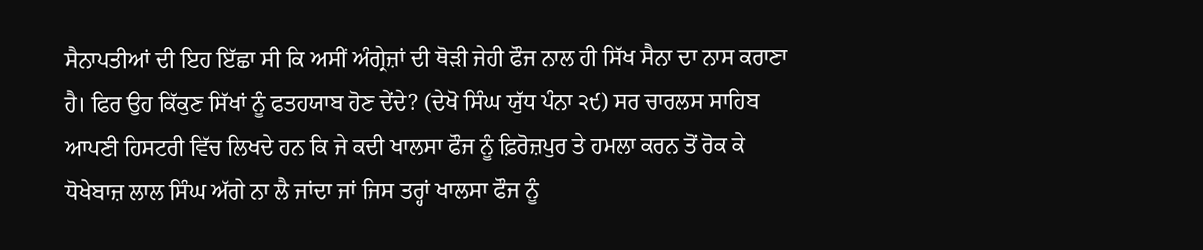ਸੈਨਾਪਤੀਆਂ ਦੀ ਇਹ ਇੱਛਾ ਸੀ ਕਿ ਅਸੀਂ ਅੰਗ੍ਰੇਜ਼ਾਂ ਦੀ ਥੋੜੀ ਜੇਹੀ ਫੌਜ ਨਾਲ ਹੀ ਸਿੱਖ ਸੈਨਾ ਦਾ ਨਾਸ ਕਰਾਣਾ ਹੈ। ਫਿਰ ਉਹ ਕਿੱਕੁਣ ਸਿੱਖਾਂ ਨੂੰ ਫਤਹਯਾਬ ਹੋਣ ਦੇਂਦੇ? (ਦੇਖੋ ਸਿੰਘ ਯੁੱਧ ਪੰਨਾ ੨੯) ਸਰ ਚਾਰਲਸ ਸਾਹਿਬ ਆਪਣੀ ਹਿਸਟਰੀ ਵਿੱਚ ਲਿਖਦੇ ਹਨ ਕਿ ਜੇ ਕਦੀ ਖਾਲਸਾ ਫੌਜ ਨੂੰ ਫ਼ਿਰੋਜ਼ਪੁਰ ਤੇ ਹਮਲਾ ਕਰਨ ਤੋਂ ਰੋਕ ਕੇ ਧੋਖੇਬਾਜ਼ ਲਾਲ ਸਿੰਘ ਅੱਗੇ ਨਾ ਲੈ ਜਾਂਦਾ ਜਾਂ ਜਿਸ ਤਰ੍ਹਾਂ ਖਾਲਸਾ ਫੌਜ ਨੂੰ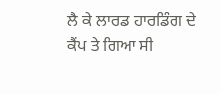ਲੈ ਕੇ ਲਾਰਡ ਹਾਰਡਿੰਗ ਦੇ ਕੈਂਪ ਤੇ ਗਿਆ ਸੀ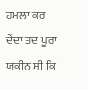ਹਮਲਾ ਕਰ ਦੇਂਦਾ ਤਦ ਪੂਰਾ ਯਕੀਨ ਸੀ ਕਿ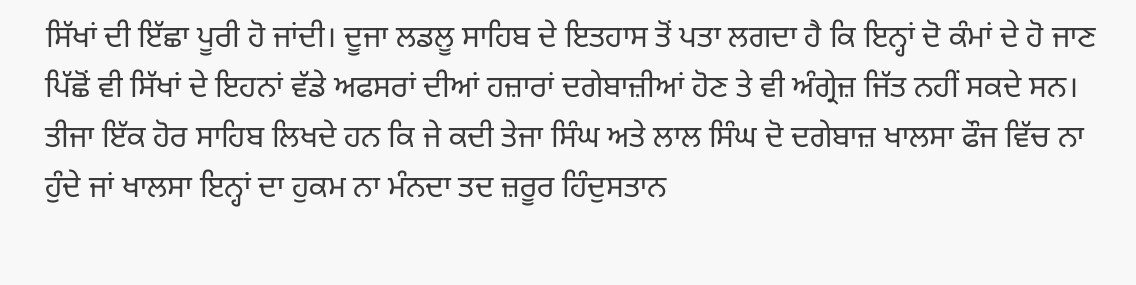ਸਿੱਖਾਂ ਦੀ ਇੱਛਾ ਪੂਰੀ ਹੋ ਜਾਂਦੀ। ਦੂਜਾ ਲਡਲੂ ਸਾਹਿਬ ਦੇ ਇਤਹਾਸ ਤੋਂ ਪਤਾ ਲਗਦਾ ਹੈ ਕਿ ਇਨ੍ਹਾਂ ਦੋ ਕੰਮਾਂ ਦੇ ਹੋ ਜਾਣ ਪਿੱਛੋਂ ਵੀ ਸਿੱਖਾਂ ਦੇ ਇਹਨਾਂ ਵੱਡੇ ਅਫਸਰਾਂ ਦੀਆਂ ਹਜ਼ਾਰਾਂ ਦਗੇਬਾਜ਼ੀਆਂ ਹੋਣ ਤੇ ਵੀ ਅੰਗ੍ਰੇਜ਼ ਜਿੱਤ ਨਹੀਂ ਸਕਦੇ ਸਨ। ਤੀਜਾ ਇੱਕ ਹੋਰ ਸਾਹਿਬ ਲਿਖਦੇ ਹਨ ਕਿ ਜੇ ਕਦੀ ਤੇਜਾ ਸਿੰਘ ਅਤੇ ਲਾਲ ਸਿੰਘ ਦੋ ਦਗੇਬਾਜ਼ ਖਾਲਸਾ ਫੌਜ ਵਿੱਚ ਨਾ ਹੁੰਦੇ ਜਾਂ ਖਾਲਸਾ ਇਨ੍ਹਾਂ ਦਾ ਹੁਕਮ ਨਾ ਮੰਨਦਾ ਤਦ ਜ਼ਰੂਰ ਹਿੰਦੁਸਤਾਨ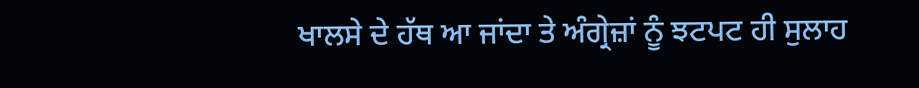ਖਾਲਸੇ ਦੇ ਹੱਥ ਆ ਜਾਂਦਾ ਤੇ ਅੰਗ੍ਰੇਜ਼ਾਂ ਨੂੰ ਝਟਪਟ ਹੀ ਸੁਲਾਹ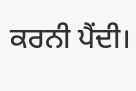ਕਰਨੀ ਪੈਂਦੀ।